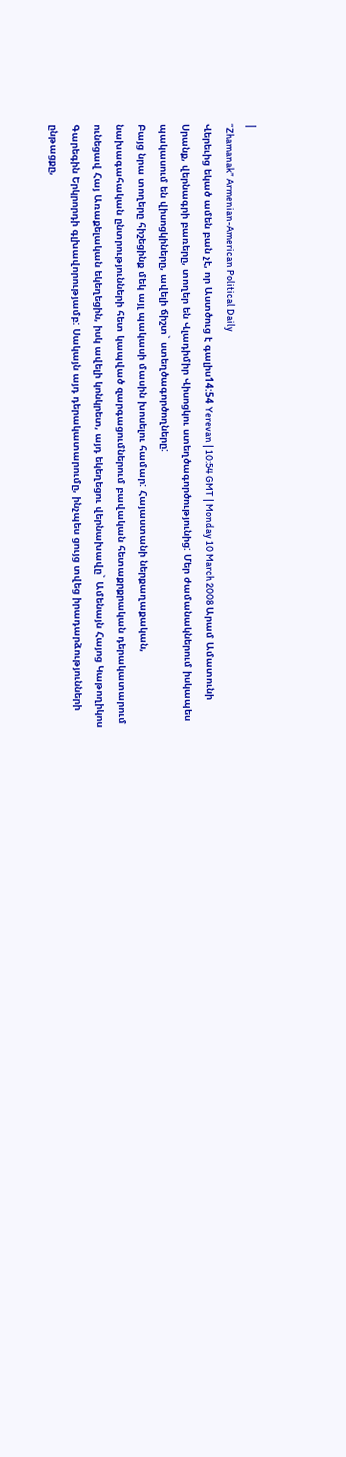|
“Zhamanak” Armenian-American Political Daily
Վերեւից եկած ամեն բան չէ, որ Աստծուց է գալիս14:54 Yerevan | 10:54 GMT | Monday 10 March 2008 Արամ Ամատունի
Սրանք, վերնագրի բառերը, տողեր են Վլադիմիր Վիսոցկու ստեղծագործությունից: Մեր ժամանակներում իսկապես պակասում են վիսոցկիները, ավելի ճիշտ` ստեղծագործողները:
Բայց նրա տողերը հիշեցինք մեկ այլ պակասի մասին խոսելու համար: Հայաստանի ներքաղաքական, նախագահական ընտրությունների հետ կապված զարգացումներում բավական հետաքրքրական դերակատարում ունեցավ Հայ Առաքելական եկեղեցին, իսկ ավելի կոնկրետ, այդ եկեղեցու վերնախավը` Ամենայն Հայոց Կաթողիկոս Գարեգին Երկրորդի գլխավորությամբ: Սակայն այդ դերակատարումը, ինչպես ցույց տվեց իրադարձությունների ընթացքը,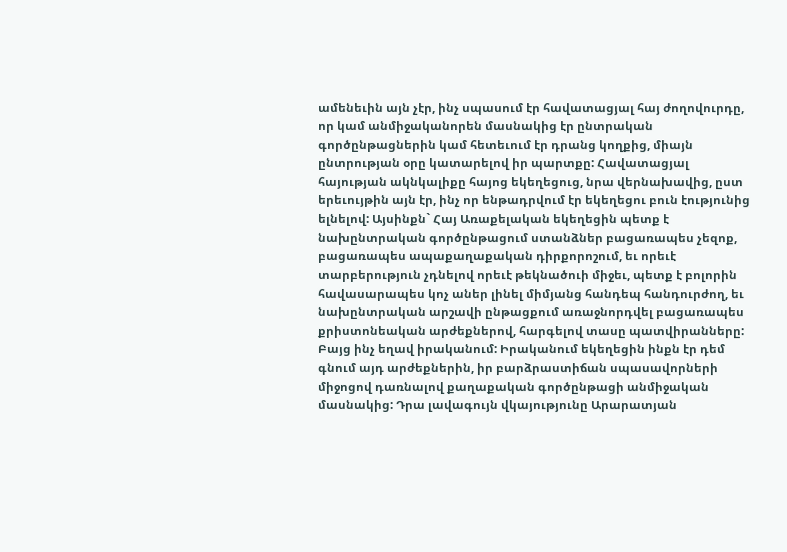ամենեւին այն չէր, ինչ սպասում էր հավատացյալ հայ ժողովուրդը, որ կամ անմիջականորեն մասնակից էր ընտրական գործընթացներին կամ հետեւում էր դրանց կողքից, միայն ընտրության օրը կատարելով իր պարտքը: Հավատացյալ հայության ակնկալիքը հայոց եկեղեցուց, նրա վերնախավից, ըստ երեւույթին այն էր, ինչ որ ենթադրվում էր եկեղեցու բուն էությունից ելնելով: Այսինքն` Հայ Առաքելական եկեղեցին պետք է նախընտրական գործընթացում ստանձներ բացառապես չեզոք, բացառապես ապաքաղաքական դիրքորոշում, եւ որեւէ տարբերություն չդնելով որեւէ թեկնածուի միջեւ, պետք է բոլորին հավասարապես կոչ աներ լինել միմյանց հանդեպ հանդուրժող, եւ նախընտրական արշավի ընթացքում առաջնորդվել բացառապես քրիստոնեական արժեքներով, հարգելով տասը պատվիրանները: Բայց ինչ եղավ իրականում: Իրականում եկեղեցին ինքն էր դեմ գնում այդ արժեքներին, իր բարձրաստիճան սպասավորների միջոցով դառնալով քաղաքական գործընթացի անմիջական մասնակից: Դրա լավագույն վկայությունը Արարատյան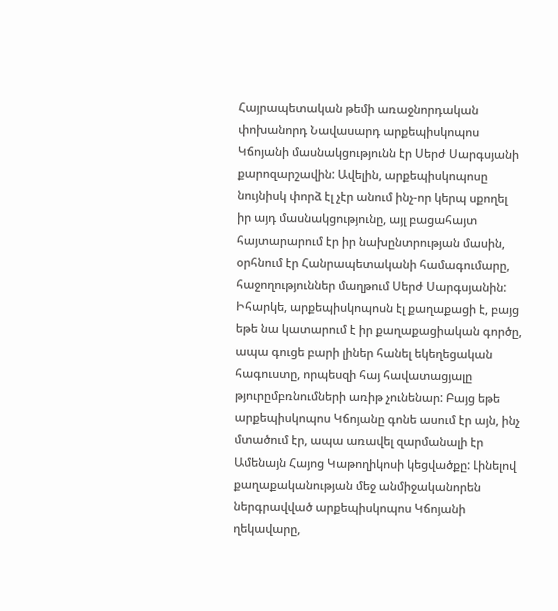Հայրապետական թեմի առաջնորդական փոխանորդ Նավասարդ արքեպիսկոպոս Կճոյանի մասնակցությունն էր Սերժ Սարգսյանի քարոզարշավին: Ավելին, արքեպիսկոպոսը նույնիսկ փորձ էլ չէր անում ինչ-որ կերպ սքողել իր այդ մասնակցությունը, այլ բացահայտ հայտարարում էր իր նախընտրության մասին, օրհնում էր Հանրապետականի համագումարը, հաջողություններ մաղթում Սերժ Սարգսյանին: Իհարկե, արքեպիսկոպոսն էլ քաղաքացի է, բայց եթե նա կատարում է իր քաղաքացիական գործը, ապա գուցե բարի լիներ հանել եկեղեցական հագուստը, որպեսզի հայ հավատացյալը թյուրըմբռնումների առիթ չունենար: Բայց եթե արքեպիսկոպոս Կճոյանը գոնե ասում էր այն, ինչ մտածում էր, ապա առավել զարմանալի էր Ամենայն Հայոց Կաթողիկոսի կեցվածքը: Լինելով քաղաքականության մեջ անմիջականորեն ներգրավված արքեպիսկոպոս Կճոյանի ղեկավարը,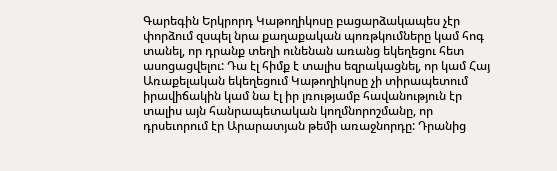Գարեգին Երկրորդ Կաթողիկոսը բացարձակապես չէր փորձում զսպել նրա քաղաքական պոռթկումները կամ հոգ տանել, որ դրանք տեղի ունենան առանց եկեղեցու հետ ասոցացվելու: Դա էլ հիմք է տալիս եզրակացնել, որ կամ Հայ Առաքելական եկեղեցում Կաթողիկոսը չի տիրապետում իրավիճակին կամ նա էլ իր լռությամբ հավանություն էր տալիս այն հանրապետական կողմնորոշմանը, որ դրսեւորում էր Արարատյան թեմի առաջնորդը: Դրանից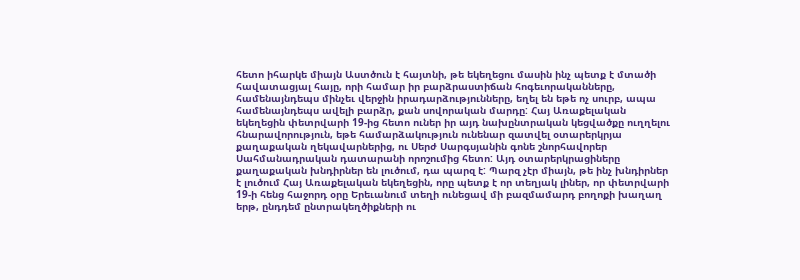հետո իհարկե միայն Աստծուն է հայտնի, թե եկեղեցու մասին ինչ պետք է մտածի հավատացյալ հայը, որի համար իր բարձրաստիճան հոգեւորականները, համենայնդեպս մինչեւ վերջին իրադարձությունները, եղել են եթե ոչ սուրբ, ապա համենայնդեպս ավելի բարձր, քան սովորական մարդը: Հայ Առաքելական եկեղեցին փետրվարի 19-ից հետո ուներ իր այդ նախընտրական կեցվածքը ուղղելու հնարավորություն, եթե համարձակություն ունենար զատվել օտարերկրյա քաղաքական ղեկավարներից, ու Սերժ Սարգսյանին գոնե շնորհավորեր Սահմանադրական դատարանի որոշումից հետո: Այդ օտարերկրացիները քաղաքական խնդիրներ են լուծում, դա պարզ է: Պարզ չէր միայն, թե ինչ խնդիրներ է լուծում Հայ Առաքելական եկեղեցին, որը պետք է որ տեղյակ լիներ, որ փետրվարի 19-ի հենց հաջորդ օրը Երեւանում տեղի ունեցավ մի բազմամարդ բողոքի խաղաղ երթ, ընդդեմ ընտրակեղծիքների ու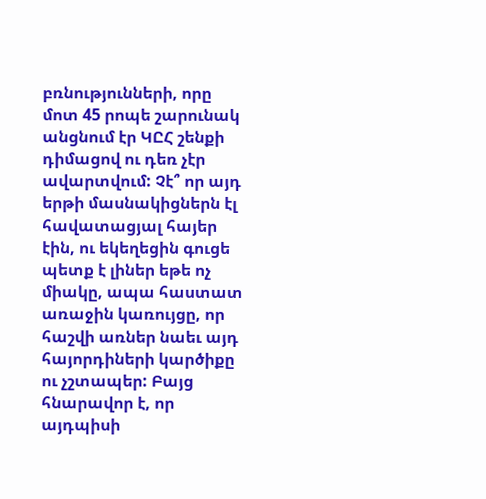բռնությունների, որը մոտ 45 րոպե շարունակ անցնում էր ԿԸՀ շենքի դիմացով ու դեռ չէր ավարտվում: Չէ՞ որ այդ երթի մասնակիցներն էլ հավատացյալ հայեր էին, ու եկեղեցին գուցե պետք է լիներ եթե ոչ միակը, ապա հաստատ առաջին կառույցը, որ հաշվի առներ նաեւ այդ հայորդիների կարծիքը ու չշտապեր: Բայց հնարավոր է, որ այդպիսի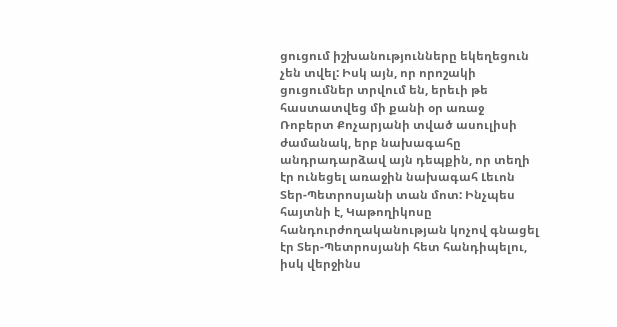ցուցում իշխանությունները եկեղեցուն չեն տվել: Իսկ այն, որ որոշակի ցուցումներ տրվում են, երեւի թե հաստատվեց մի քանի օր առաջ Ռոբերտ Քոչարյանի տված ասուլիսի ժամանակ, երբ նախագահը անդրադարձավ այն դեպքին, որ տեղի էր ունեցել առաջին նախագահ Լեւոն Տեր-Պետրոսյանի տան մոտ: Ինչպես հայտնի է, Կաթողիկոսը հանդուրժողականության կոչով գնացել էր Տեր-Պետրոսյանի հետ հանդիպելու, իսկ վերջինս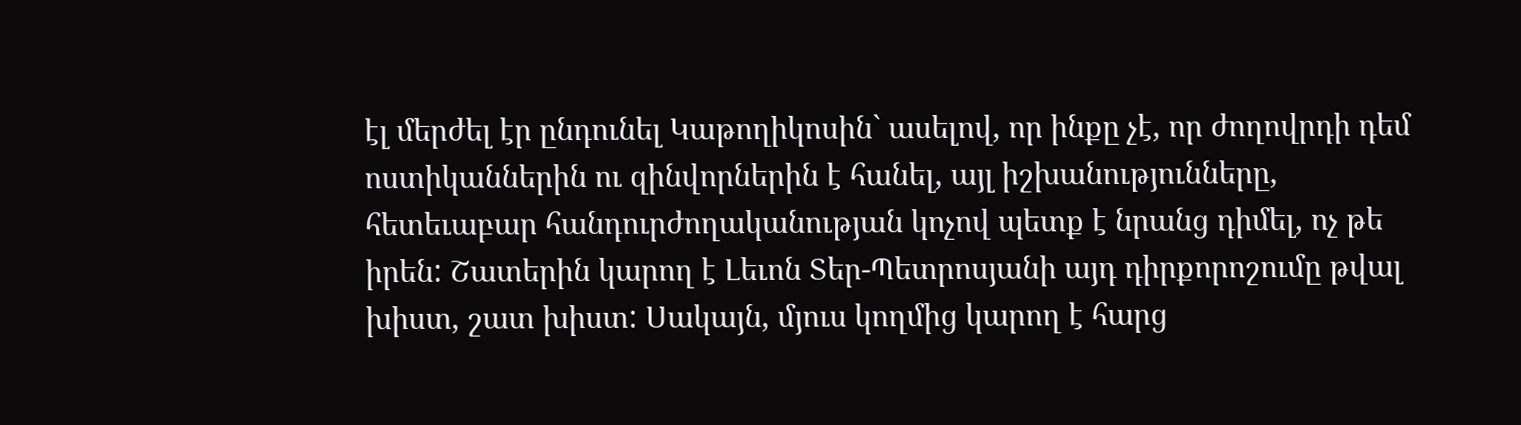էլ մերժել էր ընդունել Կաթողիկոսին` ասելով, որ ինքը չէ, որ ժողովրդի դեմ ոստիկաններին ու զինվորներին է հանել, այլ իշխանությունները, հետեւաբար հանդուրժողականության կոչով պետք է նրանց դիմել, ոչ թե իրեն: Շատերին կարող է Լեւոն Տեր-Պետրոսյանի այդ դիրքորոշումը թվալ խիստ, շատ խիստ: Սակայն, մյուս կողմից կարող է հարց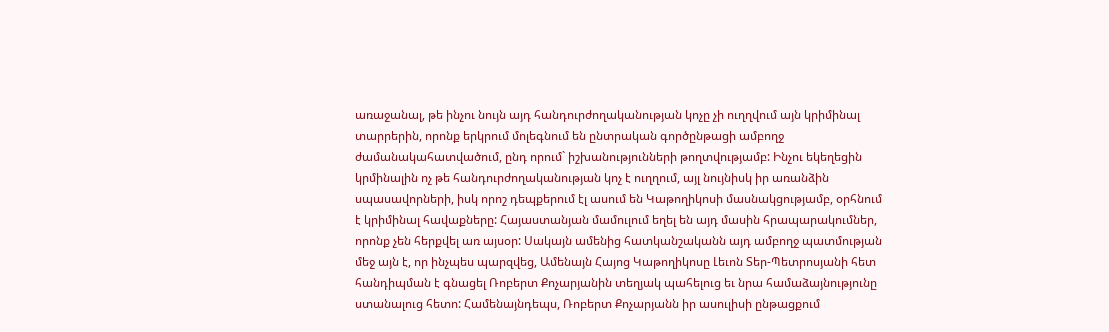առաջանալ, թե ինչու նույն այդ հանդուրժողականության կոչը չի ուղղվում այն կրիմինալ տարրերին, որոնք երկրում մոլեգնում են ընտրական գործընթացի ամբողջ ժամանակահատվածում, ընդ որում` իշխանությունների թողտվությամբ: Ինչու եկեղեցին կրմինալին ոչ թե հանդուրժողականության կոչ է ուղղում, այլ նույնիսկ իր առանձին սպասավորների, իսկ որոշ դեպքերում էլ ասում են Կաթողիկոսի մասնակցությամբ, օրհնում է կրիմինալ հավաքները: Հայաստանյան մամուլում եղել են այդ մասին հրապարակումներ, որոնք չեն հերքվել առ այսօր: Սակայն ամենից հատկանշականն այդ ամբողջ պատմության մեջ այն է, որ ինչպես պարզվեց, Ամենայն Հայոց Կաթողիկոսը Լեւոն Տեր-Պետրոսյանի հետ հանդիպման է գնացել Ռոբերտ Քոչարյանին տեղյակ պահելուց եւ նրա համաձայնությունը ստանալուց հետո: Համենայնդեպս, Ռոբերտ Քոչարյանն իր ասուլիսի ընթացքում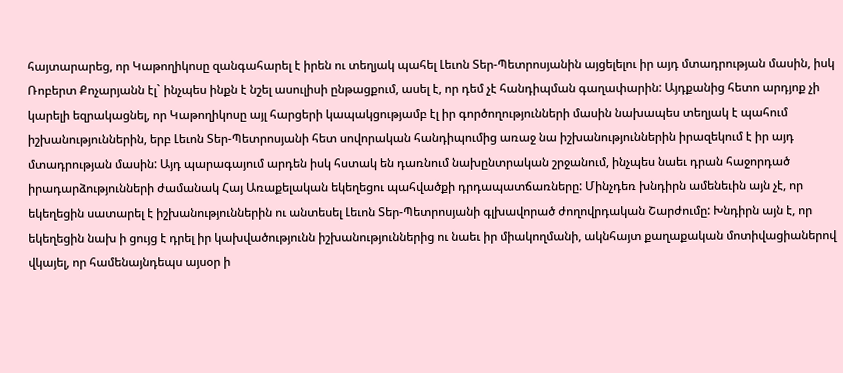հայտարարեց, որ Կաթողիկոսը զանգահարել է իրեն ու տեղյակ պահել Լեւոն Տեր-Պետրոսյանին այցելելու իր այդ մտադրության մասին, իսկ Ռոբերտ Քոչարյանն էլ` ինչպես ինքն է նշել ասուլիսի ընթացքում, ասել է, որ դեմ չէ հանդիպման գաղափարին: Այդքանից հետո արդյոք չի կարելի եզրակացնել, որ Կաթողիկոսը այլ հարցերի կապակցությամբ էլ իր գործողությունների մասին նախապես տեղյակ է պահում իշխանություններին, երբ Լեւոն Տեր-Պետրոսյանի հետ սովորական հանդիպումից առաջ նա իշխանություններին իրազեկում է իր այդ մտադրության մասին: Այդ պարագայում արդեն իսկ հստակ են դառնում նախընտրական շրջանում, ինչպես նաեւ դրան հաջորդած իրադարձությունների ժամանակ Հայ Առաքելական եկեղեցու պահվածքի դրդապատճառները: Մինչդեռ խնդիրն ամենեւին այն չէ, որ եկեղեցին սատարել է իշխանություններին ու անտեսել Լեւոն Տեր-Պետրոսյանի գլխավորած ժողովրդական Շարժումը: Խնդիրն այն է, որ եկեղեցին նախ ի ցույց է դրել իր կախվածությունն իշխանություններից ու նաեւ իր միակողմանի, ակնհայտ քաղաքական մոտիվացիաներով վկայել, որ համենայնդեպս այսօր ի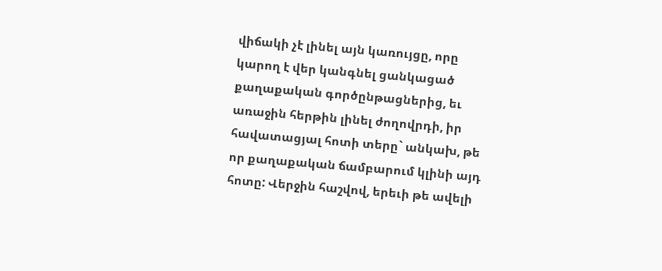վիճակի չէ լինել այն կառույցը, որը կարող է վեր կանգնել ցանկացած քաղաքական գործընթացներից, եւ առաջին հերթին լինել ժողովրդի, իր հավատացյալ հոտի տերը` անկախ, թե որ քաղաքական ճամբարում կլինի այդ հոտը: Վերջին հաշվով, երեւի թե ավելի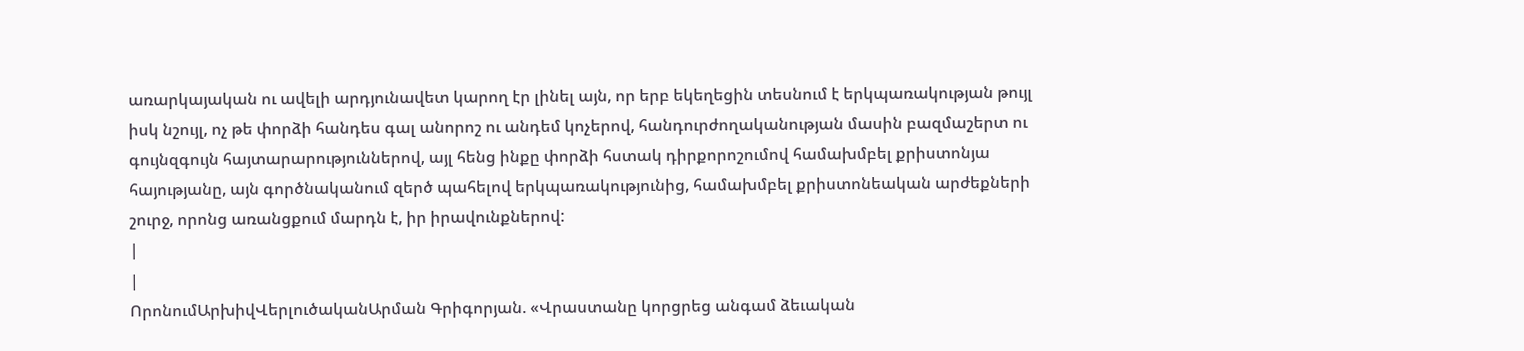առարկայական ու ավելի արդյունավետ կարող էր լինել այն, որ երբ եկեղեցին տեսնում է երկպառակության թույլ իսկ նշույլ, ոչ թե փորձի հանդես գալ անորոշ ու անդեմ կոչերով, հանդուրժողականության մասին բազմաշերտ ու գույնզգույն հայտարարություններով, այլ հենց ինքը փորձի հստակ դիրքորոշումով համախմբել քրիստոնյա հայությանը, այն գործնականում զերծ պահելով երկպառակությունից, համախմբել քրիստոնեական արժեքների շուրջ, որոնց առանցքում մարդն է, իր իրավունքներով:
|
|
ՈրոնումԱրխիվՎերլուծականԱրման Գրիգորյան. «Վրաստանը կորցրեց անգամ ձեւական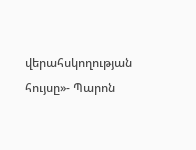վերահսկողության հույսը»- Պարոն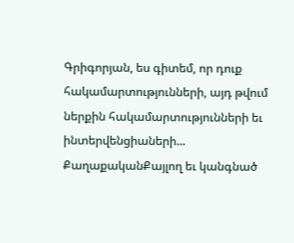Գրիգորյան, ես գիտեմ, որ դուք հակամարտությունների, այդ թվում ներքին հակամարտությունների եւ ինտերվենցիաների... ՔաղաքականՔայլող եւ կանգնած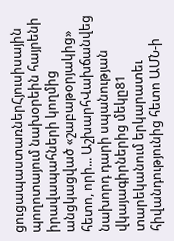ցուցապաստառներՀյուսիսային պողոտայում նախօրեին հայրենի իրավապահների կողմից անցկացված «շաբաթօրյակից» հետո, որի... ԱշխարհՎախճանվեց նախորդ դարի սպանության վկայագիրներից մեկը81 տարեկանում երկարատեւ հիվանդությունից հետո ԱՄՆ-ի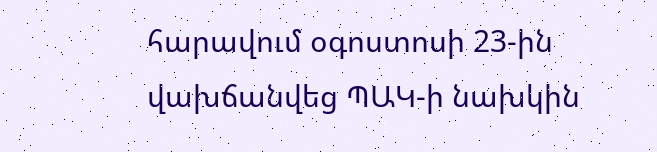հարավում օգոստոսի 23-ին վախճանվեց ՊԱԿ-ի նախկին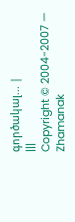գործակալ... |
|||
Copyright © 2004-2007 — Zhamanak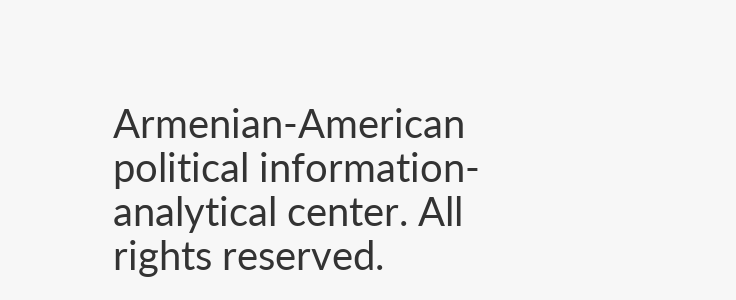Armenian-American political information-analytical center. All rights reserved.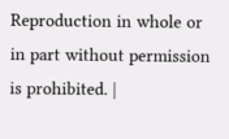Reproduction in whole or in part without permission is prohibited. |